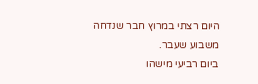היום רצתי במרוץ חבר שנדחה משבוע שעבר.
ביום רביעי מישהו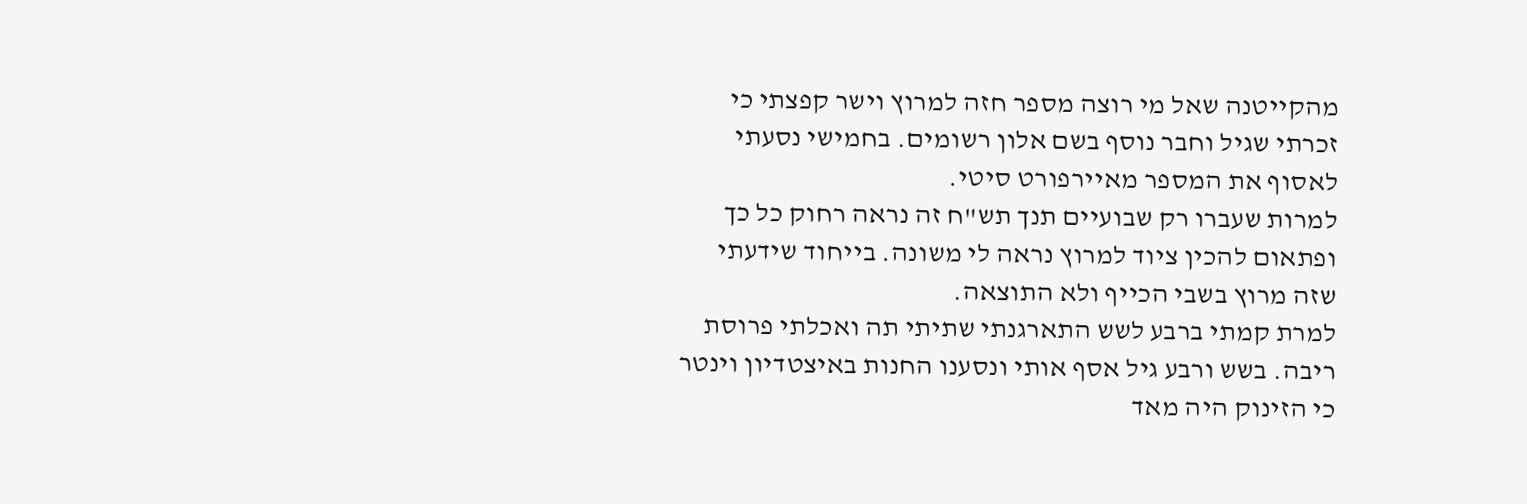מהקייטנה שאל מי רוצה מספר חזה למרוץ וישר קפצתי כי זכרתי שגיל וחבר נוסף בשם אלון רשומים. בחמישי נסעתי לאסוף את המספר מאיירפורט סיטי.
למרות שעברו רק שבועיים תנך תש"ח זה נראה רחוק כל כך ופתאום להכין ציוד למרוץ נראה לי משונה. בייחוד שידעתי שזה מרוץ בשבי הכייף ולא התוצאה.
למרת קמתי ברבע לשש התארגנתי שתיתי תה ואכלתי פרוסת ריבה. בשש ורבע גיל אסף אותי ונסענו החנות באיצטדיון וינטר כי הזינוק היה מאד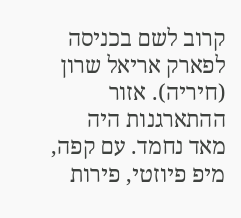קרוב לשם בכניסה לפארק אריאל שרון (חיריה). אזור ההתארגנות היה מאד נחמד. עם קפה, מיפ פיוזטי, פירות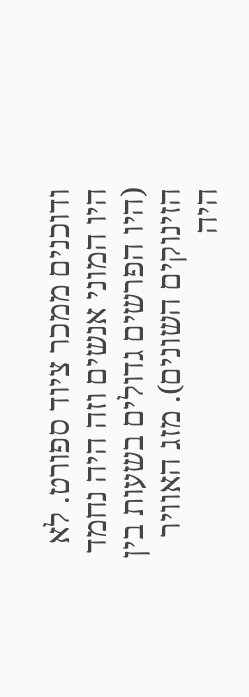ודוכנים ממכר ציוד ספורט. לא היו המוני אנשים וזה היה נחמד (היו הפרשים גדולים בשעות בין הזינוקים השונים). מזג האוויר היה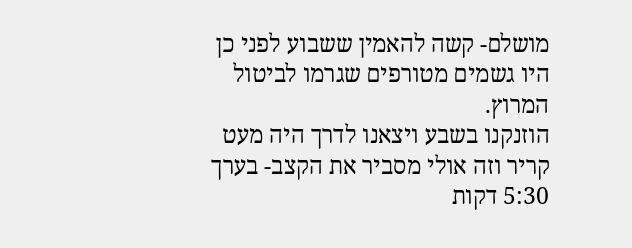מושלם- קשה להאמין ששבוע לפני כן היו גשמים מטורפים שגרמו לביטול המרוץ.
הוזנקנו בשבע ויצאנו לדרך היה מעט קריר וזה אולי מסביר את הקצב- בערך 5:30 דקות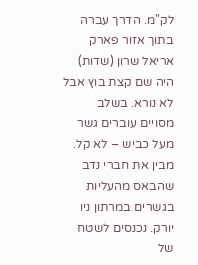לק"מ. הדרך עברה בתוך אזור פארק אריאל שרון (שדות) היה שם קצת בוץ אבל לא נורא. בשלב מסויים עוברים גשר מעל כביש – לא קל. מבין את חברי נדב שהבאס מהעליות בגשרים במרתון ניו יורק. נכנסים לשטח של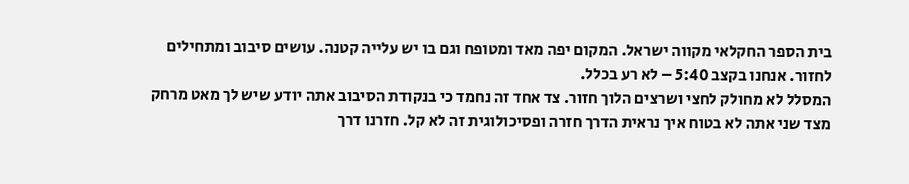בית הספר החקלאי מקווה ישראל. המקום יפה מאד ומטופח וגם בו יש עלייה קטנה. עושים סיבוב ומתחילים לחזור. אנחנו בקצב 5:40 – לא רע בכלל.
המסלל לא מחולק לחצי ושרצים הלוך חזור. צד אחד זה נחמד כי בנקודת הסיבוב אתה יודע שיש לך מאט מרחק מצד שני אתה לא בטוח איך נראית הדרך חזרה ופסיכולוגית זה לא קל. חזרנו דרך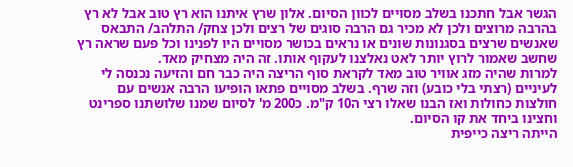הגשר אבל חתכנו בשלב מסויים לכוון הסיום. אלון שרץ איתנו הוא רץ טוב אבל לא רץ בהרבה מרוצים ולכן לא מכיר גם הרבה סוגים של רצים ולכן צחק/ התלהב/ התבאס שאנשים שרצים בסגנונות שונים או נראים בכושר מסויים היו לפנינו וכל פעם שראה רץ שחשב שאמור לרוץ יותר לאט נאלצנו לעקוף אותו. זה היה מצחיק מאד.
למרות שהיה מזג אוויר טוב מאד לקראת סוף הריצה היה כבר חם והזיעה נכנסה לי לעיניים (רצתי בלי כובע) וזה שרף. בשלב מסויים פתאו הופיעו הרבה אנשים עם חולצות כחולות ואז הבנו שאלו רצי ה10 ק"מ. כ200 מ' לסיום שמנו שלושתנו ספרינט וחצינו ביחד את קו הסיום.
הייתה ריצה כייפית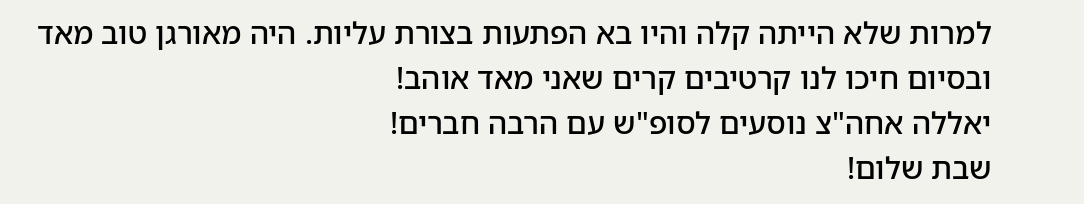למרות שלא הייתה קלה והיו בא הפתעות בצורת עליות. היה מאורגן טוב מאד ובסיום חיכו לנו קרטיבים קרים שאני מאד אוהב!
יאללה אחה"צ נוסעים לסופ"ש עם הרבה חברים!
שבת שלום!